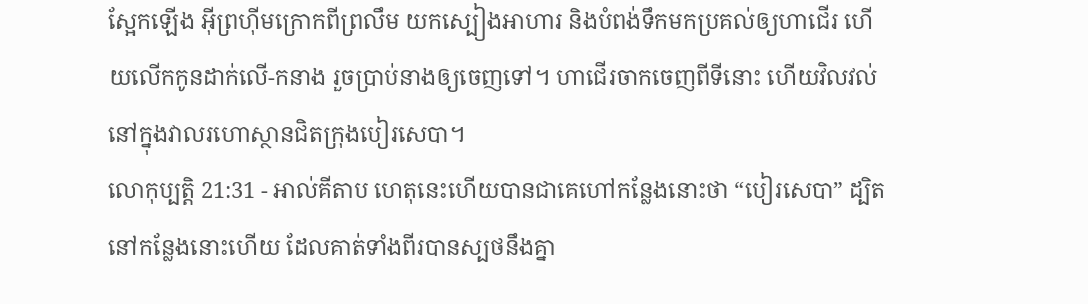ស្អែកឡើង អ៊ីព្រហ៊ីមក្រោកពីព្រលឹម យកស្បៀងអាហារ និងបំពង់ទឹកមកប្រគល់ឲ្យហាជើរ ហើយលើកកូនដាក់លើ-កនាង រួចប្រាប់នាងឲ្យចេញទៅ។ ហាជើរចាកចេញពីទីនោះ ហើយវិលវល់នៅក្នុងវាលរហោស្ថានជិតក្រុងបៀរសេបា។
លោកុប្បត្តិ 21:31 - អាល់គីតាប ហេតុនេះហើយបានជាគេហៅកន្លែងនោះថា “បៀរសេបា” ដ្បិតនៅកន្លែងនោះហើយ ដែលគាត់ទាំងពីរបានស្បថនឹងគ្នា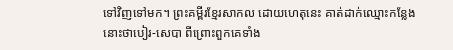ទៅវិញទៅមក។ ព្រះគម្ពីរខ្មែរសាកល ដោយហេតុនេះ គាត់ដាក់ឈ្មោះកន្លែងនោះថាបៀរ-សេបា ពីព្រោះពួកគេទាំង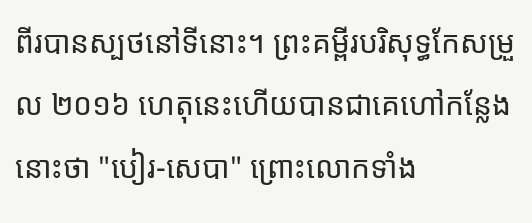ពីរបានស្បថនៅទីនោះ។ ព្រះគម្ពីរបរិសុទ្ធកែសម្រួល ២០១៦ ហេតុនេះហើយបានជាគេហៅកន្លែងនោះថា "បៀរ-សេបា" ព្រោះលោកទាំង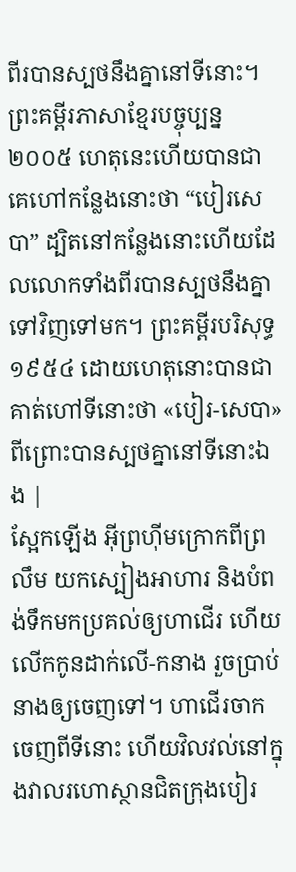ពីរបានស្បថនឹងគ្នានៅទីនោះ។ ព្រះគម្ពីរភាសាខ្មែរបច្ចុប្បន្ន ២០០៥ ហេតុនេះហើយបានជាគេហៅកន្លែងនោះថា “បៀរសេបា” ដ្បិតនៅកន្លែងនោះហើយដែលលោកទាំងពីរបានស្បថនឹងគ្នាទៅវិញទៅមក។ ព្រះគម្ពីរបរិសុទ្ធ ១៩៥៤ ដោយហេតុនោះបានជាគាត់ហៅទីនោះថា «បៀរ-សេបា» ពីព្រោះបានស្បថគ្នានៅទីនោះឯង |
ស្អែកឡើង អ៊ីព្រហ៊ីមក្រោកពីព្រលឹម យកស្បៀងអាហារ និងបំពង់ទឹកមកប្រគល់ឲ្យហាជើរ ហើយលើកកូនដាក់លើ-កនាង រួចប្រាប់នាងឲ្យចេញទៅ។ ហាជើរចាកចេញពីទីនោះ ហើយវិលវល់នៅក្នុងវាលរហោស្ថានជិតក្រុងបៀរ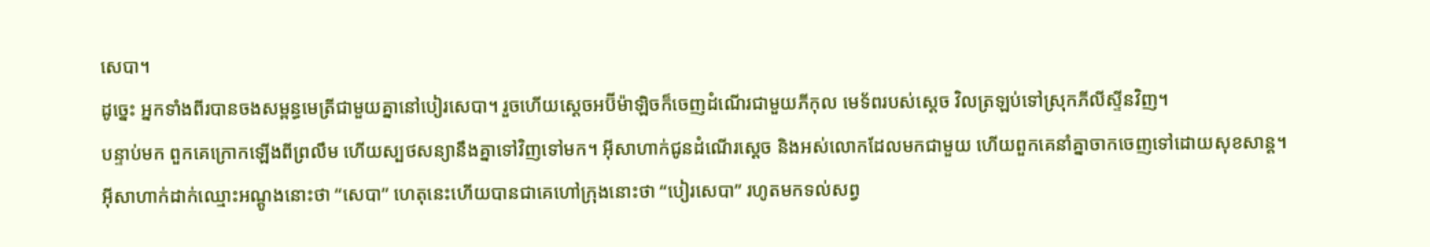សេបា។
ដូច្នេះ អ្នកទាំងពីរបានចងសម្ពន្ធមេត្រីជាមួយគ្នានៅបៀរសេបា។ រួចហើយស្តេចអប៊ីម៉ាឡិចក៏ចេញដំណើរជាមួយភីកុល មេទ័ពរបស់ស្តេច វិលត្រឡប់ទៅស្រុកភីលីស្ទីនវិញ។
បន្ទាប់មក ពួកគេក្រោកឡើងពីព្រលឹម ហើយស្បថសន្យានឹងគ្នាទៅវិញទៅមក។ អ៊ីសាហាក់ជូនដំណើរស្តេច និងអស់លោកដែលមកជាមួយ ហើយពួកគេនាំគ្នាចាកចេញទៅដោយសុខសាន្ត។
អ៊ីសាហាក់ដាក់ឈ្មោះអណ្តូងនោះថា “សេបា” ហេតុនេះហើយបានជាគេហៅក្រុងនោះថា “បៀរសេបា” រហូតមកទល់សព្វ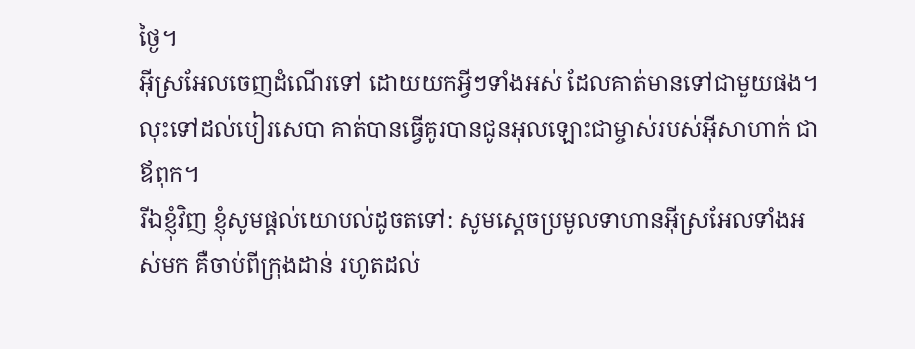ថ្ងៃ។
អ៊ីស្រអែលចេញដំណើរទៅ ដោយយកអ្វីៗទាំងអស់ ដែលគាត់មានទៅជាមួយផង។ លុះទៅដល់បៀរសេបា គាត់បានធ្វើគូរបានជូនអុលឡោះជាម្ចាស់របស់អ៊ីសាហាក់ ជាឪពុក។
រីឯខ្ញុំវិញ ខ្ញុំសូមផ្តល់យោបល់ដូចតទៅ: សូមស្តេចប្រមូលទាហានអ៊ីស្រអែលទាំងអស់មក គឺចាប់ពីក្រុងដាន់ រហូតដល់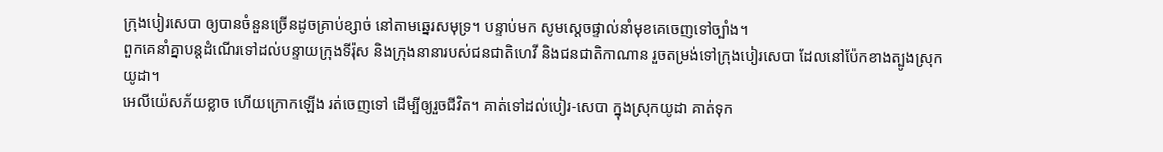ក្រុងបៀរសេបា ឲ្យបានចំនួនច្រើនដូចគ្រាប់ខ្សាច់ នៅតាមឆ្នេរសមុទ្រ។ បន្ទាប់មក សូមស្តេចផ្ទាល់នាំមុខគេចេញទៅច្បាំង។
ពួកគេនាំគ្នាបន្តដំណើរទៅដល់បន្ទាយក្រុងទីរ៉ុស និងក្រុងនានារបស់ជនជាតិហេវី និងជនជាតិកាណាន រួចតម្រង់ទៅក្រុងបៀរសេបា ដែលនៅប៉ែកខាងត្បូងស្រុកយូដា។
អេលីយ៉េសភ័យខ្លាច ហើយក្រោកឡើង រត់ចេញទៅ ដើម្បីឲ្យរួចជីវិត។ គាត់ទៅដល់បៀរ-សេបា ក្នុងស្រុកយូដា គាត់ទុក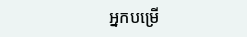អ្នកបម្រើ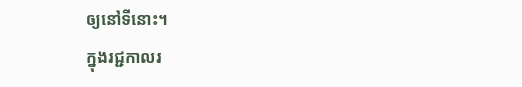ឲ្យនៅទីនោះ។
ក្នុងរជ្ជកាលរ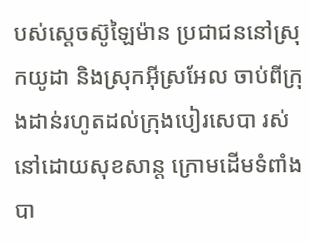បស់ស្តេចស៊ូឡៃម៉ាន ប្រជាជននៅស្រុកយូដា និងស្រុកអ៊ីស្រអែល ចាប់ពីក្រុងដាន់រហូតដល់ក្រុងបៀរសេបា រស់នៅដោយសុខសាន្ត ក្រោមដើមទំពាំងបា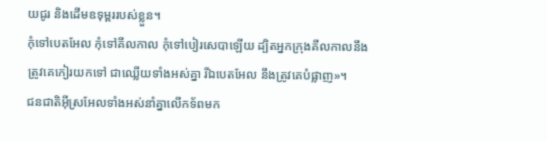យជូរ និងដើមឧទុម្ពររបស់ខ្លួន។
កុំទៅបេតអែល កុំទៅគីលកាល កុំទៅបៀរសេបាឡើយ ដ្បិតអ្នកក្រុងគីលកាលនឹងត្រូវគេកៀរយកទៅ ជាឈ្លើយទាំងអស់គ្នា រីឯបេតអែល នឹងត្រូវគេបំផ្លាញ»។
ជនជាតិអ៊ីស្រអែលទាំងអស់នាំគ្នាលើកទ័ពមក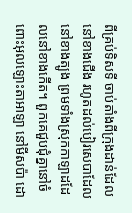ពីគ្រប់ទិសទី ចាប់តាំងពីក្រុងដាន់ដែលនៅខាងជើង រហូតដល់បៀរសេបាដែលនៅខាងត្បូង ព្រមទាំងស្រុកកាឡាដដែលនៅខាងកើត។ ពួកគេជួបជុំគ្នានៅចំពោះអុលឡោះតាអាឡា នៅមីសប៉ា ដោ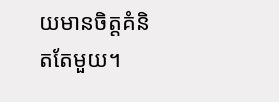យមានចិត្តគំនិតតែមួយ។